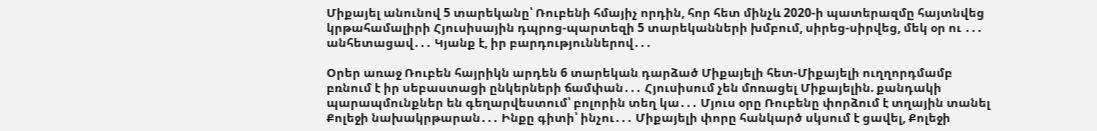Միքայել անունով 5 տարեկանը՝ Ռուբենի հմայիչ որդին, հոր հետ մինչև 2020-ի պատերազմը հայտնվեց կրթահամալիրի Հյուսիսային դպրոց-պարտեզի 5 տարեկանների խմբում, սիրեց-սիրվեց, մեկ օր ու ․․․ անհետացավ․․․ Կյանք է, իր բարդություններով․․․

Օրեր առաջ Ռուբեն հայրիկն արդեն 6 տարեկան դարձած Միքայելի հետ-Միքայելի ուղղորդմամբ բռնում է իր սեբաստացի ընկերների ճամփան․․․ Հյուսիսում չեն մոռացել Միքայելին. քանդակի պարապմունքներ են գեղարվեստում՝ բոլորին տեղ կա․․․ Մյուս օրը Ռուբենը փորձում է տղային տանել Քոլեջի նախակրթարան․․․ Ինքը գիտի՝ ինչու․․․ Միքայելի փորը հանկարծ սկսում է ցավել, Քոլեջի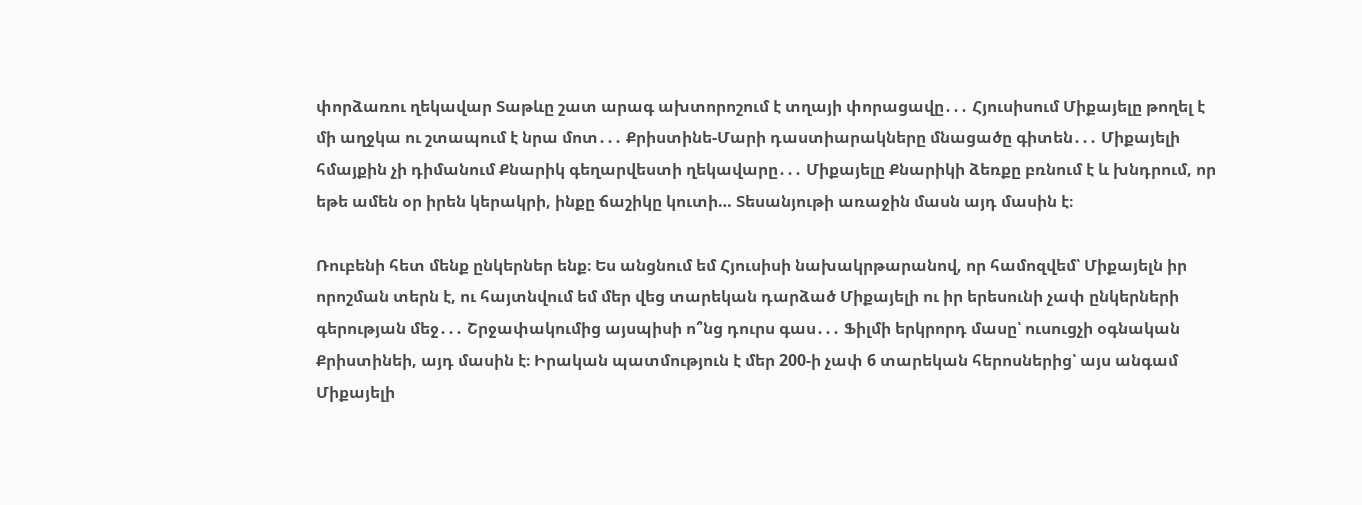փորձառու ղեկավար Տաթևը շատ արագ ախտորոշում է տղայի փորացավը․․․ Հյուսիսում Միքայելը թողել է մի աղջկա ու շտապում է նրա մոտ․․․ Քրիստինե-Մարի դաստիարակները մնացածը գիտեն․․․ Միքայելի հմայքին չի դիմանում Քնարիկ գեղարվեստի ղեկավարը․․․ Միքայելը Քնարիկի ձեռքը բռնում է և խնդրում, որ եթե ամեն օր իրեն կերակրի, ինքը ճաշիկը կուտի… Տեսանյութի առաջին մասն այդ մասին է։

Ռուբենի հետ մենք ընկերներ ենք։ Ես անցնում եմ Հյուսիսի նախակրթարանով, որ համոզվեմ՝ Միքայելն իր որոշման տերն է, ու հայտնվում եմ մեր վեց տարեկան դարձած Միքայելի ու իր երեսունի չափ ընկերների գերության մեջ․․․ Շրջափակումից այսպիսի ո՞նց դուրս գաս․․․ Ֆիլմի երկրորդ մասը՝ ուսուցչի օգնական Քրիստինեի, այդ մասին է։ Իրական պատմություն է մեր 200-ի չափ 6 տարեկան հերոսներից՝ այս անգամ Միքայելի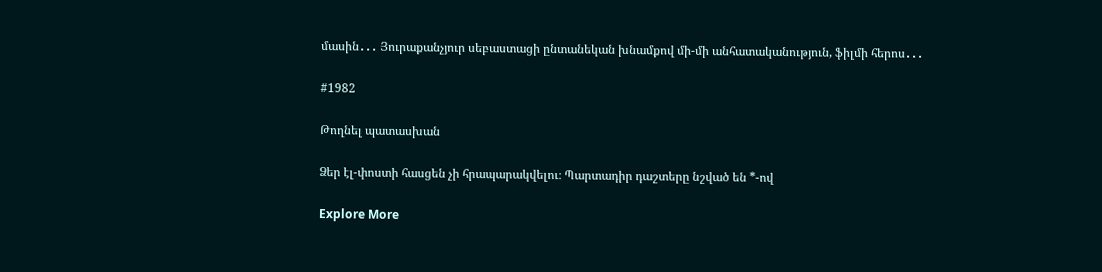մասին․․․ Յուրաքանչյուր սեբաստացի ընտանեկան խնամքով մի-մի անհատականություն, ֆիլմի հերոս․․․

#1982

Թողնել պատասխան

Ձեր էլ-փոստի հասցեն չի հրապարակվելու։ Պարտադիր դաշտերը նշված են *-ով

Explore More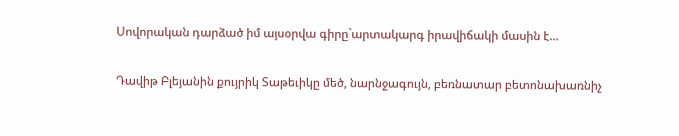Սովորական դարձած իմ այսօրվա գիրը`արտակարգ իրավիճակի մասին է…

Դավիթ Բլեյանին քույրիկ Տաթեւիկը մեծ, նարնջագույն, բեռնատար բետոնախառնիչ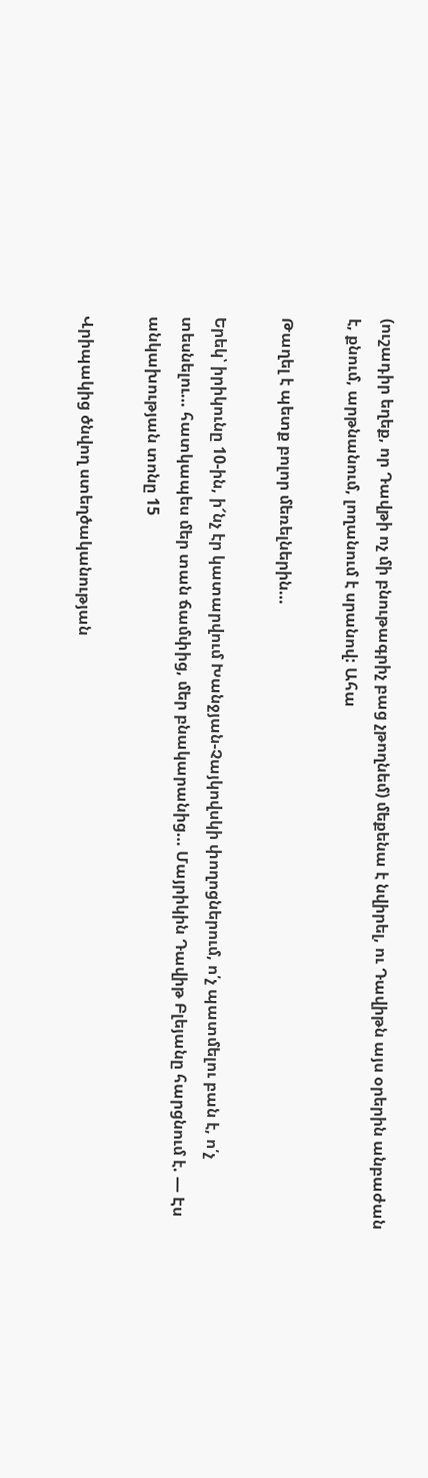(ուշադիր եղեք, որ Դավթի ոչ մի բնութագրիչ բաց չթողնեմ) մեքենա է նվիրել, ու Դավիթն այս օրերին անբաժան է, քնում, արթնանում, լողանում է սրանով: Ահա

Թաղել է պետք բոլոր մեռելներին…

Երեկ՝ իրիկունը 10-ին, ի՜նչ էր կատարվում Խանջյան-Չայկովսկի փողոցներում, ո՛չ պատմելու բան է, ո՛չ տեսնելու… հատկապես մեր տան ճամփից, մեր բնակարանից… Մայրիկին Դավիթ Բլեյանը հարցնում է. — Էս անկախության տոնը 15

Վրիպակից ծնվող ստեղծականության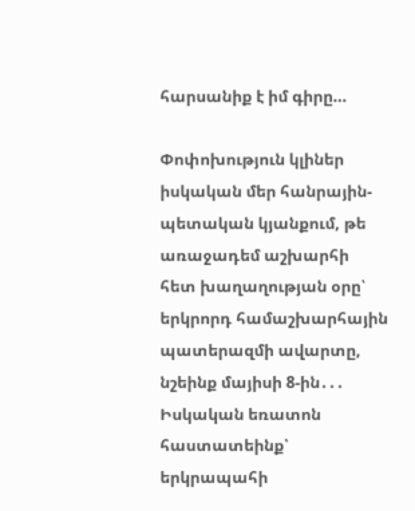հարսանիք է իմ գիրը…

Փոփոխություն կլիներ իսկական մեր հանրային-պետական կյանքում, թե առաջադեմ աշխարհի հետ խաղաղության օրը՝ երկրորդ համաշխարհային պատերազմի ավարտը, նշեինք մայիսի 8-ին․․․ Իսկական եռատոն հաստատեինք՝ երկրապահի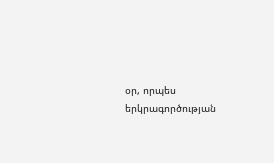օր, որպես երկրագործության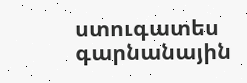ստուգատես գարնանային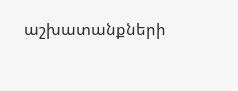աշխատանքների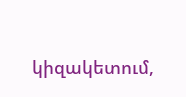կիզակետում,